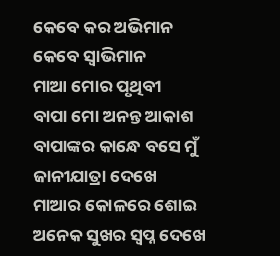କେବେ କର ଅଭିମାନ
କେବେ ସ୍ବାଭିମାନ
ମାଆ ମୋର ପୃଥିବୀ
ବାପା ମୋ ଅନନ୍ତ ଆକାଶ
ବାପାଙ୍କର କାନ୍ଧେ ବସେ ମୁଁ
ଜାନୀଯାତ୍ରା ଦେଖେ
ମାଆର କୋଳରେ ଶୋଇ
ଅନେକ ସୁଖର ସ୍ବପ୍ନ ଦେଖେ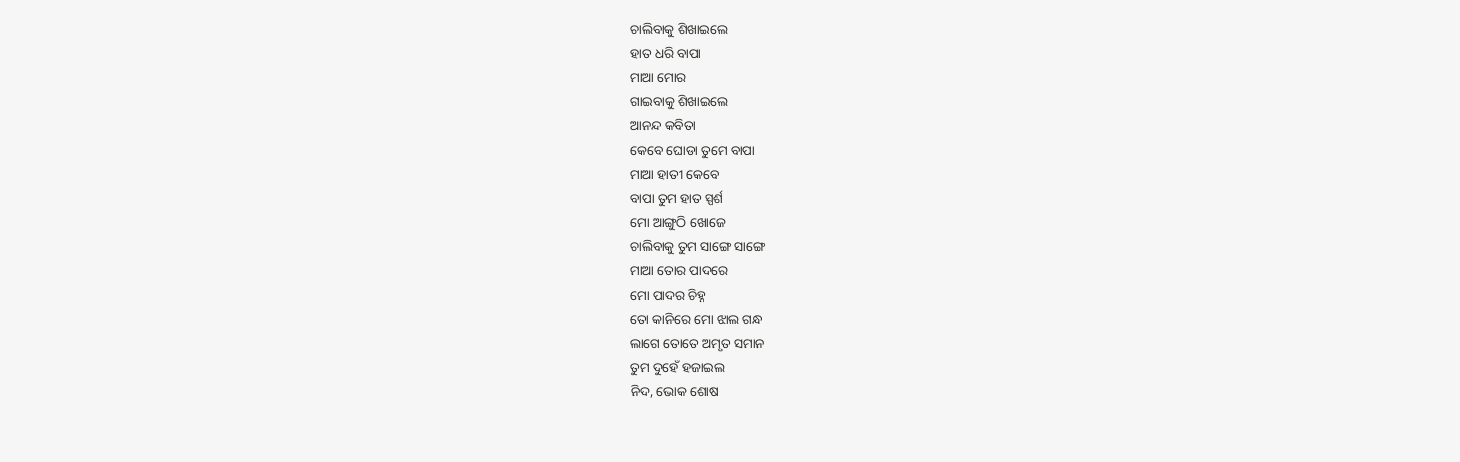ଚାଲିବାକୁ ଶିଖାଇଲେ
ହାତ ଧରି ବାପା
ମାଆ ମୋର
ଗାଇବାକୁ ଶିଖାଇଲେ
ଆନନ୍ଦ କବିତା
କେବେ ଘୋଡା ତୁମେ ବାପା
ମାଆ ହାତୀ କେବେ
ବାପା ତୁମ ହାତ ସ୍ପର୍ଶ
ମୋ ଆଙ୍ଗୁଠି ଖୋଜେ
ଚାଲିବାକୁ ତୁମ ସାଙ୍ଗେ ସାଙ୍ଗେ
ମାଆ ତୋର ପାଦରେ
ମୋ ପାଦର ଚିହ୍ନ
ତୋ କାନିରେ ମୋ ଝାଲ ଗନ୍ଧ
ଲାଗେ ତୋତେ ଅମୃତ ସମାନ
ତୁମ ଦୁହେଁ ହଜାଇଲ
ନିଦ, ଭୋକ ଶୋଷ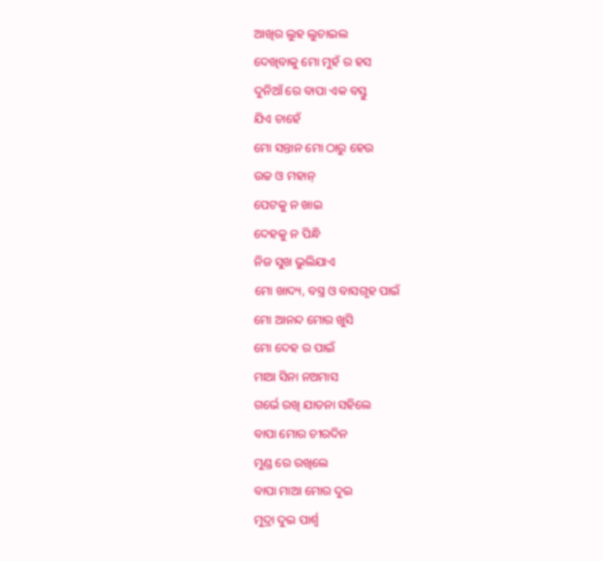ଆଖିର ଲୁହ ଲୁଚାଇଲ
ଦେଖିବାକୁ ମୋ ମୁହଁ ର ହସ
ଦୁନିଆଁ ରେ ବାପା ଏକ ବସ୍ତୁ
ଯିଏ ଚାହେଁ
ମୋ ସନ୍ତାନ ମୋ ଠାରୁ ହେଉ
ଉଚ୍ଚ ଓ ମହାନ୍
ପେଟକୁ ନ ଖାଇ
ଦେହକୁ ନ ପିନ୍ଧି
ନିଜ ସୁଖ ଭୁଲିଯାଏ
ମୋ ଖାଦ୍ୟ, ବସ୍ତ୍ର ଓ ବାସଗୃହ ପାଇଁ
ମୋ ଆନନ୍ଦ ମୋର ଖୁସି
ମୋ ଦେହ ର ପାଇଁ
ମାଆ ସିନା ନଅମାସ
ଗର୍ଭେ ରଖି ଯାତନା ସହିଲେ
ବାପା ମୋର ଚୀରଦିନ
ମୁଣ୍ଡ ରେ ରଖିଲେ
ବାପା ମାଆ ମୋର ଦୁଇ
ମୁଦ୍ରା ଦୁଇ ପାର୍ଶ୍ଵ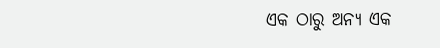ଏକ ଠାରୁ ଅନ୍ୟ ଏକ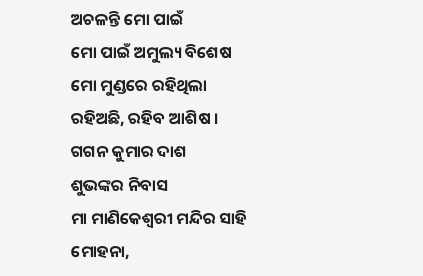ଅଚଳନ୍ତି ମୋ ପାଇଁ
ମୋ ପାଇଁ ଅମୁଲ୍ୟ ବିଶେଷ
ମୋ ମୁଣ୍ଡରେ ରହିଥିଲା
ରହିଅଛି, ରହିବ ଆଶିଷ ।
ଗଗନ କୁମାର ଦାଶ
ଶୁଭଙ୍କର ନିବାସ
ମା ମାଣିକେଶ୍ଵରୀ ମନ୍ଦିର ସାହି
ମୋହନା,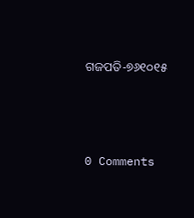ଗଜପତି-୭୬୧୦୧୫




0 Comments